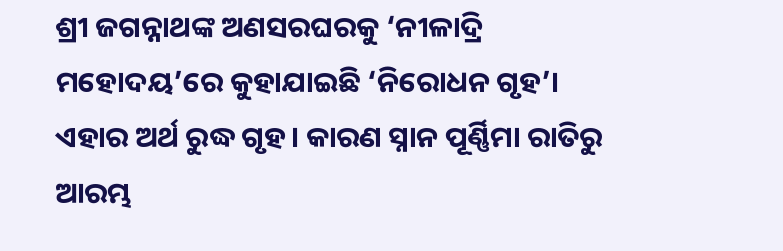ଶ୍ରୀ ଜଗନ୍ନାଥଙ୍କ ଅଣସରଘରକୁ ‘ନୀଳାଦ୍ରି ମହୋଦୟ’ରେ କୁହାଯାଇଛି ‘ନିରୋଧନ ଗୃହ’। ଏହାର ଅର୍ଥ ରୁଦ୍ଧ ଗୃହ। କାରଣ ସ୍ନାନ ପୂର୍ଣ୍ଣିମା ରାତିରୁ ଆରମ୍ଭ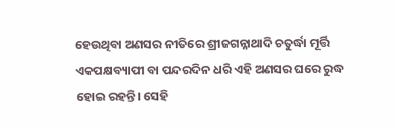ହେଉଥିବା ଅଣସର ନୀତିରେ ଶ୍ରୀଜଗନ୍ନାଥାଦି ଚତୁର୍ଦ୍ଧା ମୂର୍ତ୍ତି ଏକପକ୍ଷବ୍ୟାପୀ ବା ପନ୍ଦରଦିନ ଧରି ଏହି ଅଣସର ଘରେ ରୁଦ୍ଧ ହୋଇ ରହନ୍ତି। ସେହି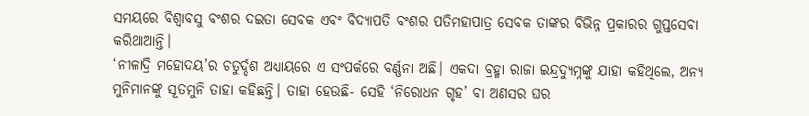ସମୟରେ ବିଶ୍ବାବସୁ ବଂଶର ଦଇତା ସେବକ ଏବଂ ବିଦ୍ୟାପତି ବଂଶର ପତିମହାପାତ୍ର ସେବକ ତାଙ୍କର ବିଭିନ୍ନ ପ୍ରକାରର ଗୁପ୍ତସେବା କରିଥାଆନ୍ତି।
‘ନୀଳାଦ୍ରି ମହୋଦୟ’ର ଚତୁର୍ଦ୍ଦଶ ଅଧ୍ୟାୟରେ ଏ ସଂପର୍କରେ ବର୍ଣ୍ଣନା ଅଛି। ଏକଦା ବ୍ରହ୍ମା ରାଜା ଇନ୍ଦ୍ରଦ୍ୟୁମ୍ନଙ୍କୁ ଯାହା କହିଥିଲେ, ଅନ୍ୟ ମୁନିମାନଙ୍କୁ ସୂତମୁନି ତାହା କହିଛନ୍ତି। ତାହା ହେଉଛି- ସେହି ‘ନିରୋଧନ ଗୃହ’ ବା ଅଣସର ଘର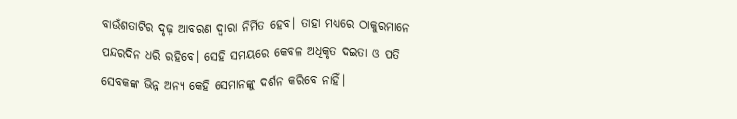ବାଉଁଶତାଟିର ଦୃଢ଼ ଆବରଣ ଦ୍ବାରା ନିର୍ମିତ ହେବ। ତାହା ମଧ୍ୟରେ ଠାକୁରମାନେ ପନ୍ଦରଦିନ ଧରି ରହିବେ। ସେହି ସମୟରେ କେବଳ ଅଧିକୃତ ଦଇତା ଓ ପତି ସେବକଙ୍କ ଭିନ୍ନ ଅନ୍ୟ କେହି ସେମାନଙ୍କୁ ଦର୍ଶନ କରିବେ ନାହିଁ।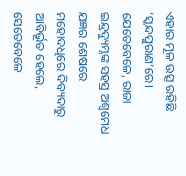ଏହାର ମୂଳ ଉତ୍ସ ରହିଛି ‘ସ୍କନ୍ଦପୁରାଣ’ରେ। ଯେତେବେଳେ, ରାଜା ଇନ୍ଦ୍ରଦ୍ୟୁମ୍ନଙ୍କ ସହସ୍ର ଅଶ୍ବମେଧ ଯଜ୍ଞର ଶେଷରେ ମହୋଦଧିରେ ଦିବ୍ୟଦାରୁ ଆବିର୍ଭୂତ ହେଲେ, ସେତେବେଳେ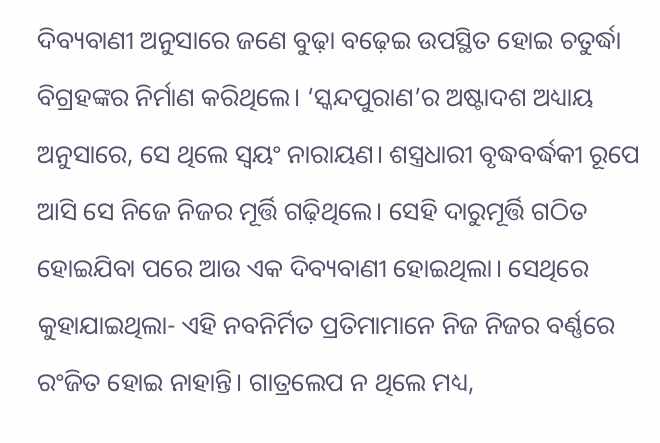ଦିବ୍ୟବାଣୀ ଅନୁସାରେ ଜଣେ ବୁଢ଼ା ବଢ଼େଇ ଉପସ୍ଥିତ ହୋଇ ଚତୁର୍ଦ୍ଧା ବିଗ୍ରହଙ୍କର ନିର୍ମାଣ କରିଥିଲେ। ‘ସ୍କନ୍ଦପୁରାଣ’ର ଅଷ୍ଟାଦଶ ଅଧ୍ୟାୟ ଅନୁସାରେ, ସେ ଥିଲେ ସ୍ବୟଂ ନାରାୟଣ। ଶସ୍ତ୍ରଧାରୀ ବୃଦ୍ଧବର୍ଦ୍ଧକୀ ରୂପେ ଆସି ସେ ନିଜେ ନିଜର ମୂର୍ତ୍ତି ଗଢ଼ିଥିଲେ। ସେହି ଦାରୁମୂର୍ତ୍ତି ଗଠିତ ହୋଇଯିବା ପରେ ଆଉ ଏକ ଦିବ୍ୟବାଣୀ ହୋଇଥିଲା। ସେଥିରେ କୁହାଯାଇଥିଲା- ଏହି ନବନିର୍ମିତ ପ୍ରତିମାମାନେ ନିଜ ନିଜର ବର୍ଣ୍ଣରେ ରଂଜିତ ହୋଇ ନାହାନ୍ତି। ଗାତ୍ରଲେପ ନ ଥିଲେ ମଧ୍ୟ,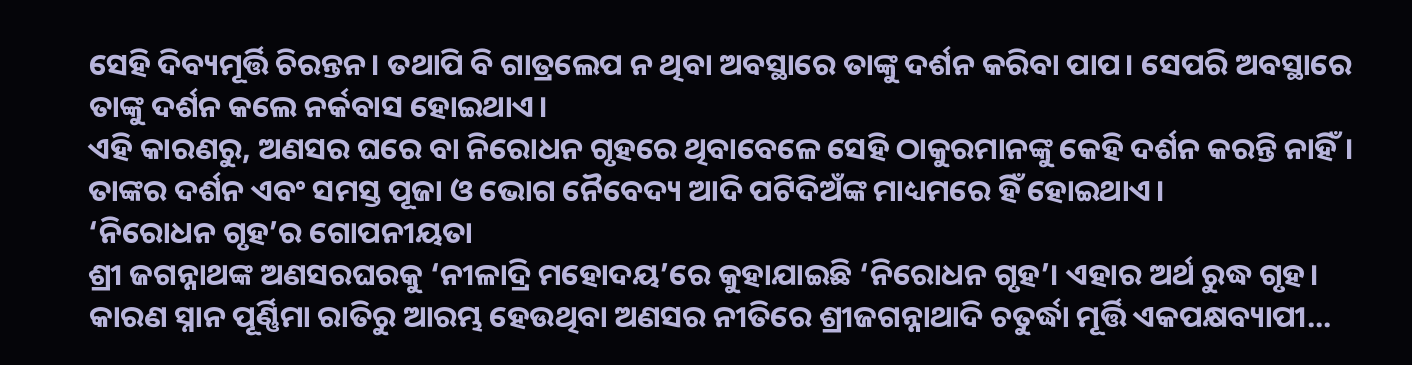ସେହି ଦିବ୍ୟମୂର୍ତ୍ତି ଚିରନ୍ତନ। ତଥାପି ବି ଗାତ୍ରଲେପ ନ ଥିବା ଅବସ୍ଥାରେ ତାଙ୍କୁ ଦର୍ଶନ କରିବା ପାପ। ସେପରି ଅବସ୍ଥାରେ ତାଙ୍କୁ ଦର୍ଶନ କଲେ ନର୍କବାସ ହୋଇଥାଏ।
ଏହି କାରଣରୁ, ଅଣସର ଘରେ ବା ନିରୋଧନ ଗୃହରେ ଥିବାବେଳେ ସେହି ଠାକୁରମାନଙ୍କୁ କେହି ଦର୍ଶନ କରନ୍ତି ନାହିଁ। ତାଙ୍କର ଦର୍ଶନ ଏବଂ ସମସ୍ତ ପୂଜା ଓ ଭୋଗ ନୈବେଦ୍ୟ ଆଦି ପଟିଦିଅଁଙ୍କ ମାଧ୍ୟମରେ ହିଁ ହୋଇଥାଏ।
‘ନିରୋଧନ ଗୃହ’ର ଗୋପନୀୟତା
ଶ୍ରୀ ଜଗନ୍ନାଥଙ୍କ ଅଣସରଘରକୁ ‘ନୀଳାଦ୍ରି ମହୋଦୟ’ରେ କୁହାଯାଇଛି ‘ନିରୋଧନ ଗୃହ’। ଏହାର ଅର୍ଥ ରୁଦ୍ଧ ଗୃହ। କାରଣ ସ୍ନାନ ପୂର୍ଣ୍ଣିମା ରାତିରୁ ଆରମ୍ଭ ହେଉଥିବା ଅଣସର ନୀତିରେ ଶ୍ରୀଜଗନ୍ନାଥାଦି ଚତୁର୍ଦ୍ଧା ମୂର୍ତ୍ତି ଏକପକ୍ଷବ୍ୟାପୀ...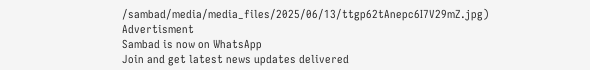/sambad/media/media_files/2025/06/13/ttgp62tAnepc6I7V29mZ.jpg)
Advertisment
Sambad is now on WhatsApp
Join and get latest news updates delivered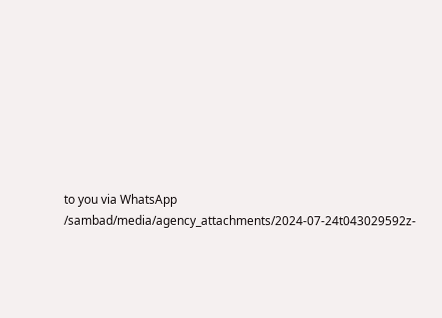to you via WhatsApp
/sambad/media/agency_attachments/2024-07-24t043029592z-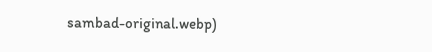sambad-original.webp)